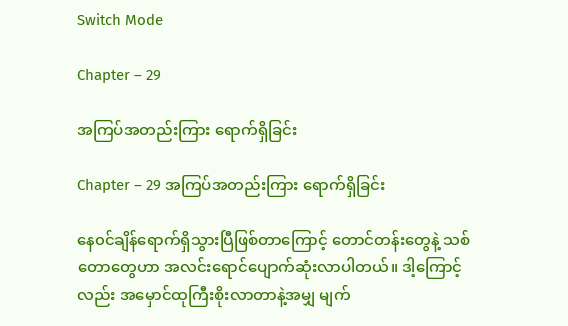Switch Mode

Chapter – 29

အကြပ်အတည်းကြား ရောက်ရှိခြင်း

Chapter – 29 အကြပ်အတည်းကြား ရောက်ရှိခြင်း

နေ၀င်ချိန်ရောက်ရှိသွားပြီဖြစ်တာကြောင့် တောင်တန်းတွေနဲ့ သစ်တောတွေဟာ အလင်းရောင်ပျောက်ဆုံးလာပါတယ်။ ဒါ့ကြောင့်လည်း အမှောင်ထုကြီးစိုးလာတာနဲ့အမျှ မျက်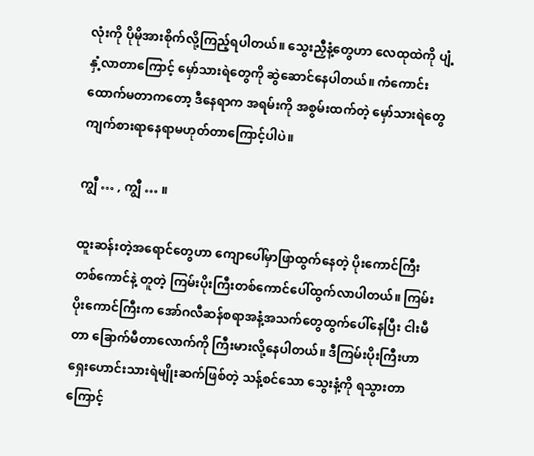လုံးကို ပိုမိုအားစိုက်လို့ကြည့်ရပါတယ်။ သွေးညှီနံ့တွေဟာ လေထုထဲကို ပျံ့နှံ့လာတာကြောင့် မှော်သားရဲတွေကို ဆွဲဆောင်နေပါတယ်။ ကံကောင်းထောက်မတာကတော့ ဒီနေရာက အရမ်းကို အစွမ်းထက်တဲ့ မှော်သားရဲတွေ ကျက်စားရာနေရာမဟုတ်တာကြောင့်ပါပဲ။

ကျွီ … , ကျွီ … ။

ထူးဆန်းတဲ့အရောင်တွေဟာ ကျောပေါ်မှာဖြာထွက်နေတဲ့ ပိုးကောင်ကြီးတစ်ကောင်နဲ့ တူတဲ့ ကြမ်းပိုးကြီးတစ်ကောင်ပေါ်ထွက်လာပါတယ်။ ကြမ်းပိုးကောင်ကြီးက အော်ဂလီဆန်စရာအနံ့အသက်တွေထွက်ပေါ်နေပြီး ငါးမီတာ ခြောက်မီတာလောက်ကို ကြီးမားလို့နေပါတယ်။ ဒီကြမ်းပိုးကြီးဟာ ရှေးဟောင်းသားရဲမျိုးဆက်ဖြစ်တဲ့ သန့်စင်သော သွေးနံ့ကို ရသွားတာကြောင့်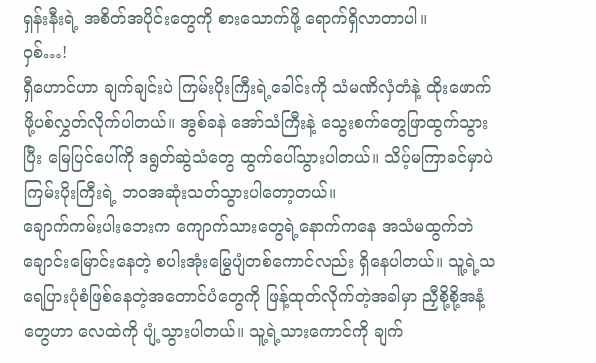ရှန်းနီးရဲ့ အစိတ်အပိုင်းတွေကို စားသောက်ဖို့ ရောက်ရှိလာတာပါ။
၀ှစ်…!
ရှီဟောင်ဟာ ချက်ချင်းပဲ ကြမ်းပိုးကြီးရဲ့ခေါင်းကို သံမဏိလှံတံနဲ့ ထိုးဖောက်ဖို့ပစ်လွှတ်လိုက်ပါတယ်။ အွစ်ခနဲ အော်သံကြီးနဲ့ သွေးစက်တွေဖြာထွက်သွားပြီး မြေပြင်ပေါ်ကို ဒရွတ်ဆွဲသံတွေ ထွက်ပေါ်သွားပါတယ်။ သိပ့်မကြာခင်မှာပဲ ကြမ်းပိုးကြီးရဲ့ ဘ၀အဆုံးသတ်သွားပါတော့တယ်။
ချောက်ကမ်းပါးဘေးက ကျောက်သားတွေရဲ့နောက်ကနေ အသံမထွက်ဘဲ ချောင်းမြောင်းနေတဲ့ စပါးအုံးမြွေပျံတစ်ကောင်လည်း ရှိနေပါတယ်။ သူ့ရဲ့သရေပြားပုံစံဖြစ်နေတဲ့အတောင်ပံတွေကို ဖြန့်ထုတ်လိုက်တဲ့အခါမှာ ညှီစို့စို့အနံ့တွေဟာ လေထဲကို ပျံ့သွားပါတယ်။ သူ့ရဲ့သားကောင်ကို ချက်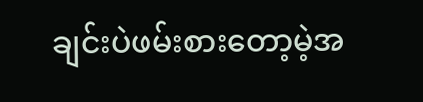ချင်းပဲဖမ်းစားတော့မဲ့အ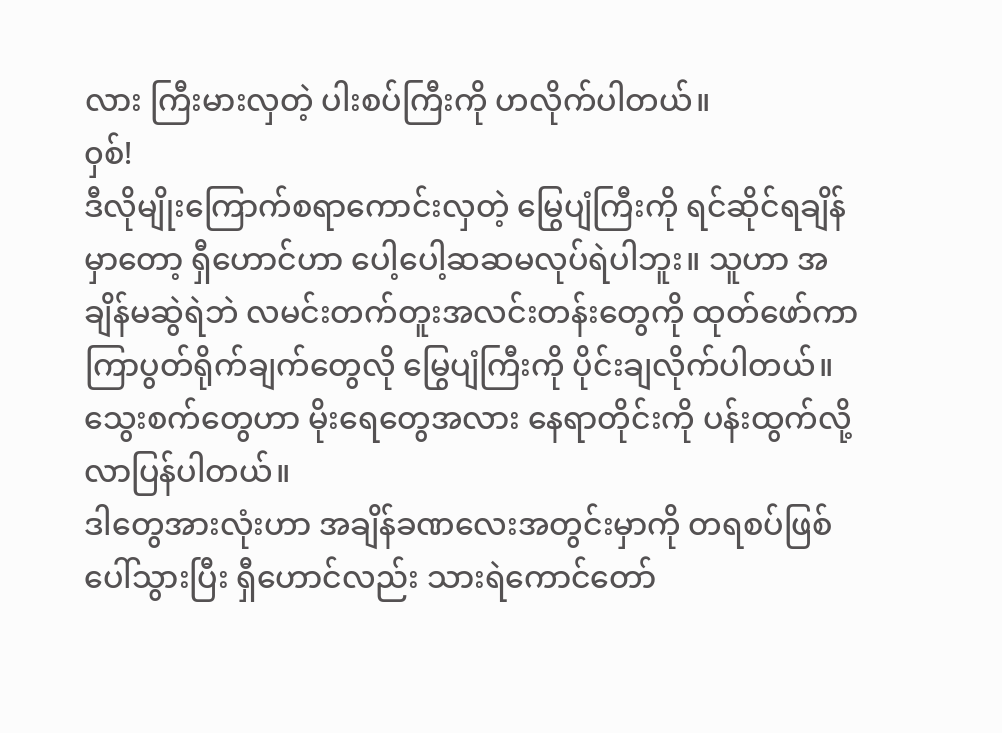လား ကြီးမားလှတဲ့ ပါးစပ်ကြီးကို ဟလိုက်ပါတယ်။
၀ှစ်!
ဒီလိုမျိုးကြောက်စရာကောင်းလှတဲ့ မြွေပျံကြီးကို ရင်ဆိုင်ရချိန်မှာတော့ ရှီဟောင်ဟာ ပေါ့ပေါ့ဆဆမလုပ်ရဲပါဘူး။ သူဟာ အချိန်မဆွဲရဲဘဲ လမင်းတက်တူးအလင်းတန်းတွေကို ထုတ်ဖော်ကာ ကြာပွတ်ရိုက်ချက်တွေလို မြွေပျံကြီးကို ပိုင်းချလိုက်ပါတယ်။ သွေးစက်တွေဟာ မိုးရေတွေအလား နေရာတိုင်းကို ပန်းထွက်လို့လာပြန်ပါတယ်။
ဒါတွေအားလုံးဟာ အချိန်ခဏလေးအတွင်းမှာကို တရစပ်ဖြစ်ပေါ်သွားပြီး ရှီဟောင်လည်း သားရဲကောင်တော်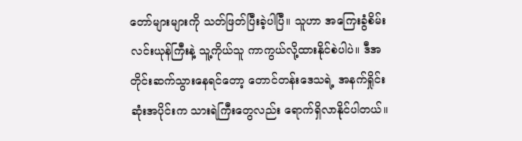တော်များများကို သတ်ဖြတ်ပြီးခဲ့ပါပြီ။ သူဟာ အကြေးခွံစိမ်းလင်းယုန်ကြီးနဲ့ သူ့ကိုယ်သူ ကာကွယ်လို့ထားနိုင်စဲပါပဲ။ ဒီအတိုင်းဆက်သွားနေရင်တော့ တောင်တန်းဒေသရဲ့ အနက်ရှိုင်းဆုံးအပိုင်းက သားရဲကြီးတွေလည်း ရောက်ရှိလာနိုင်ပါတယ်။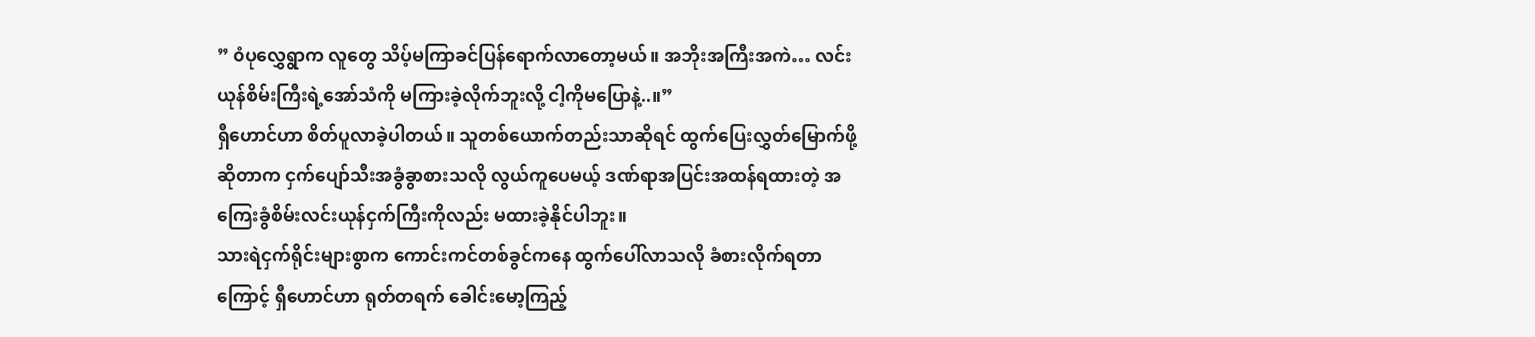” ၀ံပုလွှေရွာက လူတွေ သိပ့်မကြာခင်ပြန်ရောက်လာတော့မယ်။ အဘိုးအကြီးအကဲ… လင်းယုန်စိမ်းကြီးရဲ့အော်သံကို မကြားခဲ့လိုက်ဘူးလို့ ငါ့ကိုမပြောနဲ့..။”
ရှီဟောင်ဟာ စိတ်ပူလာခဲ့ပါတယ်။ သူတစ်ယောက်တည်းသာဆိုရင် ထွက်ပြေးလွှတ်မြောက်ဖို့ဆိုတာက ငှက်ပျော်သီးအခွံခွာစားသလို လွယ်ကူပေမယ့် ဒဏ်ရာအပြင်းအထန်ရထားတဲ့ အကြေးခွံစိမ်းလင်းယုန်ငှက်ကြီးကိုလည်း မထားခဲ့နိုင်ပါဘူး။
သားရဲငှက်ရိုင်းများစွာက ကောင်းကင်တစ်ခွင်ကနေ ထွက်ပေါ်လာသလို ခံစားလိုက်ရတာကြောင့် ရှီဟောင်ဟာ ရုတ်တရက် ခေါင်းမော့ကြည့်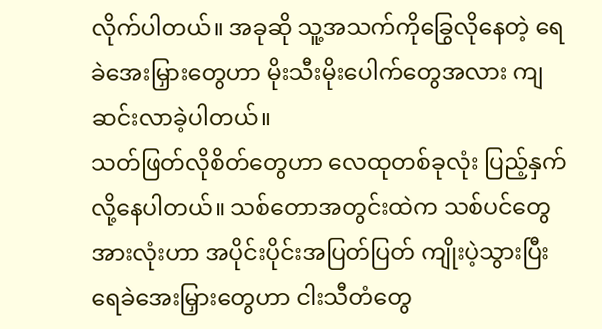လိုက်ပါတယ်။ အခုဆို သူ့အသက်ကိုခြွေလိုနေတဲ့ ရေခဲအေးမြှားတွေဟာ မိုးသီးမိုးပေါက်တွေအလား ကျဆင်းလာခဲ့ပါတယ်။
သတ်ဖြတ်လိုစိတ်တွေဟာ လေထုတစ်ခုလုံး ပြည့်နှက်လို့နေပါတယ်။ သစ်တောအတွင်းထဲက သစ်ပင်တွေအားလုံးဟာ အပိုင်းပိုင်းအပြတ်ပြတ် ကျိုးပဲ့သွားပြီး ရေခဲအေးမြှားတွေဟာ ငါးသီတံတွေ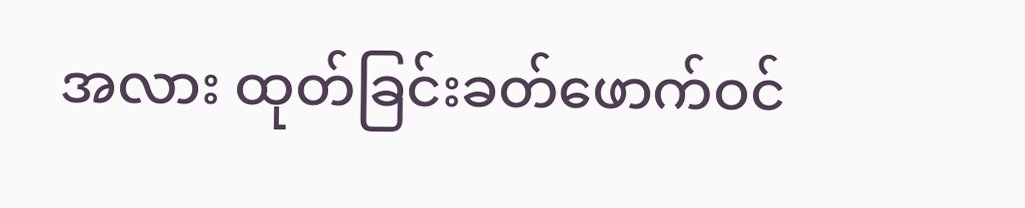အလား ထုတ်ခြင်းခတ်ဖောက်ဝင်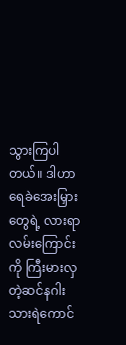သွားကြပါတယ်။ ဒါဟာ ရေခဲအေးမြှားတွေရဲ့ လားရာလမ်းကြောင်းကို ကြီးမားလှတဲ့ဆင်နဂါးသားရဲကောင်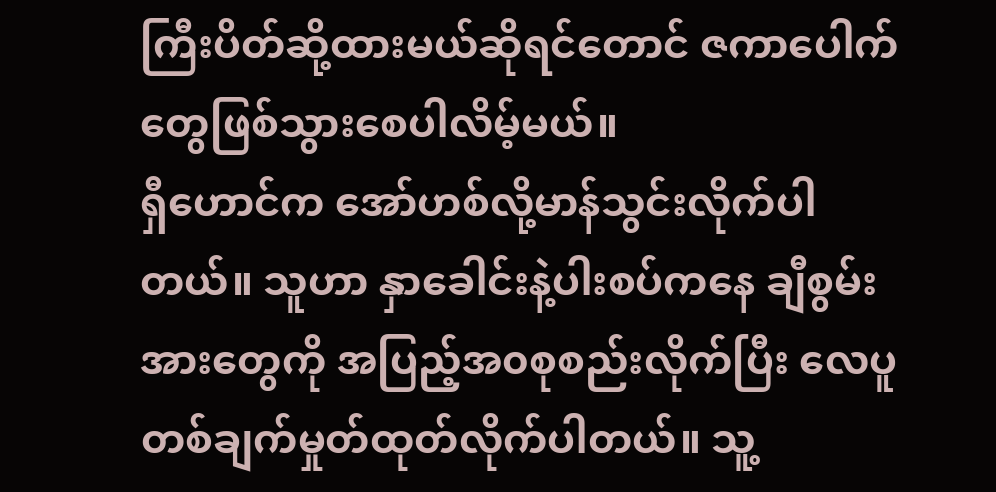ကြီးပိတ်ဆို့ထားမယ်ဆိုရင်တောင် ဇကာပေါက်တွေဖြစ်သွားစေပါလိမ့်မယ်။
ရှီဟောင်က အော်ဟစ်လို့မာန်သွင်းလိုက်ပါတယ်။ သူဟာ နှာခေါင်းနဲ့ပါးစပ်ကနေ ချီစွမ်းအားတွေကို အပြည့်အ၀စုစည်းလိုက်ပြီး လေပူတစ်ချက်မှုတ်ထုတ်လိုက်ပါတယ်။ သူ့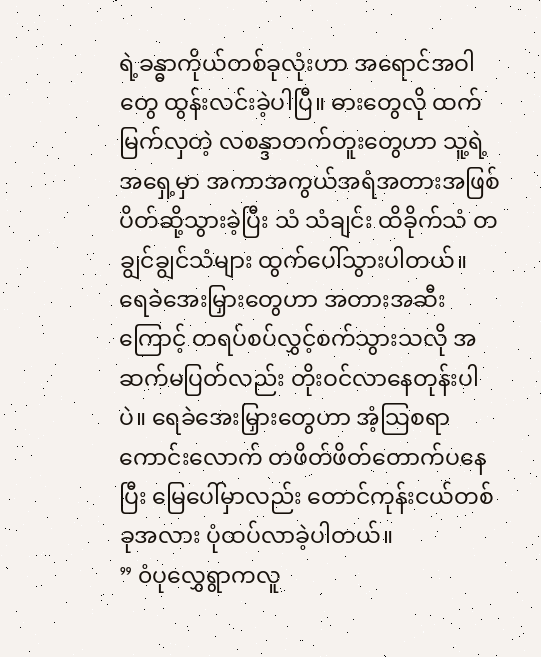ရဲ့ခန္ဓာကိုယ်တစ်ခုလုံးဟာ အရောင်အဝါတွေ ထွန်းလင်းခဲ့ပါပြီ။ ဓားတွေလို ထက်မြက်လှတဲ့ လစန္ဒာတက်တူးတွေဟာ သူ့ရဲ့အရှေ့မှာ အကာအကွယ်အရံအတားအဖြစ် ပိတ်ဆို့သွားခဲ့ပြီး သံ သံချင်း ထိခိုက်သံ တချွင်ချွင်သံများ ထွက်ပေါ်သွားပါတယ်။
ရေခဲအေးမြှားတွေဟာ အတားအဆီးကြောင့် တရပ်စပ်လွှင့်စက်သွားသလို အဆက်မပြတ်လည်း တိုးဝင်လာနေတုန်းပါပဲ။ ရေခဲအေးမြှားတွေဟာ အံ့သြစရာကောင်းလောက် တဖိတ်ဖိတ်တောက်ပနေပြီး မြေပေါ်မှာလည်း တောင်ကုန်းငယ်တစ်ခုအလား ပုံထပ်လာခဲ့ပါတယ်။
” ၀ံပုလွှေရွာကလူ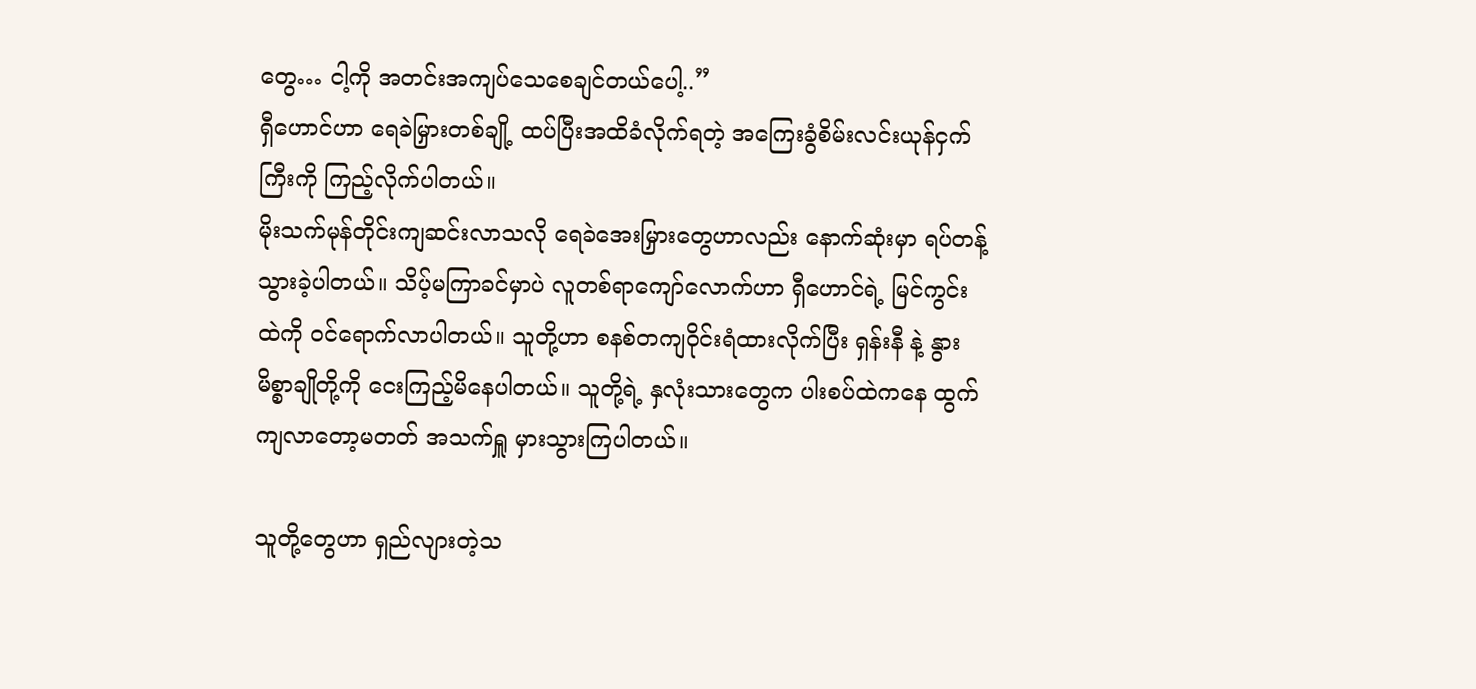တွေ… ငါ့ကို အတင်းအကျပ်သေစေချင်တယ်ပေါ့..”
ရှီဟောင်ဟာ ရေခဲမြှားတစ်ချို့ ထပ်ပြီးအထိခံလိုက်ရတဲ့ အကြေးခွံစိမ်းလင်းယုန်ငှက်ကြီးကို ကြည့်လိုက်ပါတယ်။
မိုးသက်မုန်တိုင်းကျဆင်းလာသလို ရေခဲအေးမြှားတွေဟာလည်း နောက်ဆုံးမှာ ရပ်တန့်သွားခဲ့ပါတယ်။ သိပ့်မကြာခင်မှာပဲ လူတစ်ရာကျော်လောက်ဟာ ရှီဟောင်ရဲ့ မြင်ကွင်းထဲကို ၀င်ရောက်လာပါတယ်။ သူတို့ဟာ စနစ်တကျဝိုင်းရံထားလိုက်ပြီး ရှန်းနီ နဲ့ နွားမိစ္စာချိုတို့ကို ငေးကြည့်မိနေပါတယ်။ သူတို့ရဲ့ နှလုံးသားတွေက ပါးစပ်ထဲကနေ ထွက်ကျလာတော့မတတ် အသက်ရှူ မှားသွားကြပါတယ်။

သူတို့တွေဟာ ရှည်လျားတဲ့သ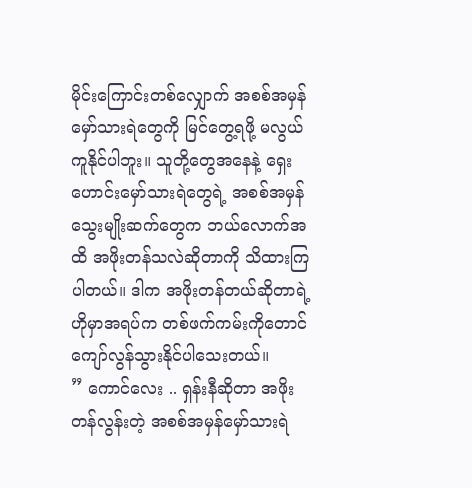မိုင်းကြောင်းတစ်လျှောက် အစစ်အမှန်မှော်သားရဲတွေကို မြင်တွေ့ရဖို့ မလွယ်ကူနိုင်ပါဘူး။ သူတို့တွေအနေနဲ့ ရှေးဟောင်းမှော်သားရဲတွေရဲ့ အစစ်အမှန်သွေးမျိုးဆက်တွေက ဘယ်လောက်အထိ အဖိုးတန်သလဲဆိုတာကို သိထားကြပါတယ်။ ဒါက အဖိုးတန်တယ်ဆိုတာရဲ့ ဟိုမှာအရပ်က တစ်ဖက်ကမ်းကိုတောင် ကျော်လွန်သွားနိုင်ပါသေးတယ်။
” ကောင်လေး .. ရှန်းနီဆိုတာ အဖိုးတန်လွန်းတဲ့ အစစ်အမှန်မှော်သားရဲ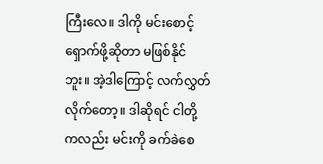ကြီးလေ။ ဒါကို မင်းစောင့်ရှောက်ဖို့ဆိုတာ မဖြစ်နိုင်ဘူး။ အဲ့ဒါကြောင့် လက်လွှတ်လိုက်တော့။ ဒါဆိုရင် ငါတို့ကလည်း မင်းကို ခက်ခဲစေ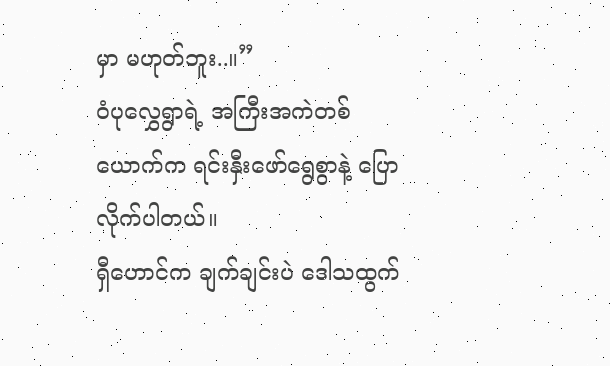မှာ မဟုတ်ဘူး..။”
၀ံပုလွှေရွာရဲ့ အကြီးအကဲတစ်ယောက်က ရင်းနှီးဖော်ရွေစွာနဲ့ ပြောလိုက်ပါတယ်။
ရှီဟောင်က ချက်ချင်းပဲ ဒေါသထွက်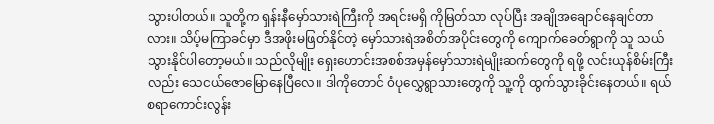သွားပါတယ်။ သူတို့က ရှန်းနီမှော်သားရဲကြီးကို အရင်းမရှိ ကိုမြတ်သာ လုပ်ပြီး အချိုအချောင်နေချင်တာလား။ သိပ့်မကြာခင်မှာ ဒီအဖိုးမဖြတ်နိုင်တဲ့ မှော်သားရဲအစိတ်အပိုင်းတွေကို ကျောက်ခေတ်ရွာကို သူ သယ်သွားနိုင်ပါတော့မယ်။ သည်လိုမျိုး ရှေးဟောင်းအစစ်အမှန်မှော်သားရဲမျိုးဆက်တွေကို ရဖို့ လင်းယုန်စိမ်းကြီးလည်း သေငယ်ဇောမြောနေပြီလေ။ ဒါကိုတောင် ၀ံပုလွှေရွာသားတွေကို သူ့ကို ထွက်သွားခိုင်းနေတယ်။ ရယ်စရာကောင်းလွန်း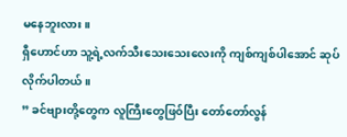မနေဘူးလား။
ရှီဟောင်ဟာ သူ့ရဲ့လက်သီးသေးသေးလေးကို ကျစ်ကျစ်ပါအောင် ဆုပ်လိုက်ပါတယ်။
” ခင်ဗျားတို့တွေက လူကြီးတွေဖြ၀်ပြီး တော်တော်လွန်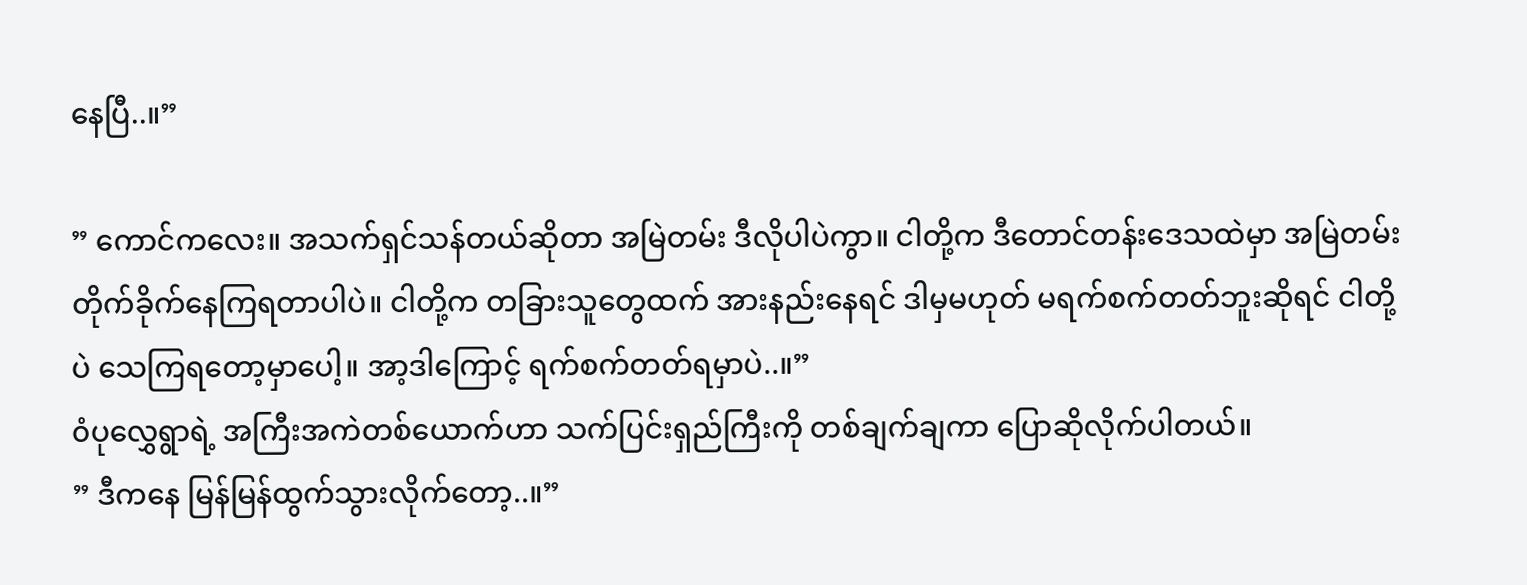နေပြီ..။”

” ကောင်ကလေး။ အသက်ရှင်သန်တယ်ဆိုတာ အမြဲတမ်း ဒီလိုပါပဲကွာ။ ငါတို့က ဒီတောင်တန်းဒေသထဲမှာ အမြဲတမ်းတိုက်ခိုက်နေကြရတာပါပဲ။ ငါတို့က တခြားသူတွေထက် အားနည်းနေရင် ဒါမှမဟုတ် မရက်စက်တတ်ဘူးဆိုရင် ငါတို့ပဲ သေကြရတော့မှာပေါ့။ အာ့ဒါကြောင့် ရက်စက်တတ်ရမှာပဲ..။”
၀ံပုလွှေရွာရဲ့ အကြီးအကဲတစ်ယောက်ဟာ သက်ပြင်းရှည်ကြီးကို တစ်ချက်ချကာ ပြောဆိုလိုက်ပါတယ်။
” ဒီကနေ မြန်မြန်ထွက်သွားလိုက်တော့..။”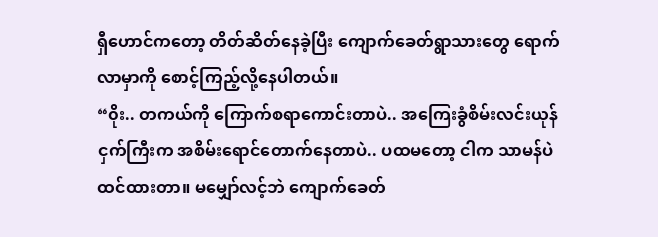ရှီဟောင်ကတော့ တိတ်ဆိတ်နေခဲ့ပြီး ကျောက်ခေတ်ရွာသားတွေ ရောက်လာမှာကို စောင့်ကြည့်လို့နေပါတယ်။
“၀ိုး.. တကယ်ကို ကြောက်စရာကောင်းတာပဲ.. အကြေးခွံစိမ်းလင်းယုန်ငှက်ကြီးက အစိမ်းရောင်တောက်နေတာပဲ.. ပထမတော့ ငါက သာမန်ပဲထင်ထားတာ။ မမျှော်လင့်ဘဲ ကျောက်ခေတ်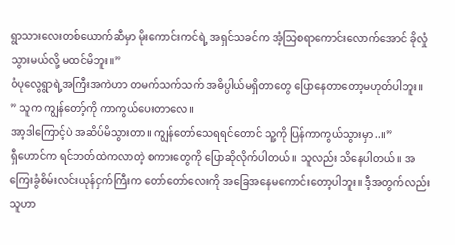ရွာသားလေးတစ်ယောက်ဆီမှာ မိုးကောင်းကင်ရဲ့ အရှင်သခင်က အံ့သြစရာကောင်းလောက်အောင် ခိုလှုံသွားမယ်လို့ မထင်မိဘူး။”
၀ံပုလွေရွာရဲ့အကြီးအကဲဟာ တမက်သက်သက် အဓိပ္ပါယ်မရှိတာတွေ ပြောနေတာတော့မဟုတ်ပါဘူး။
” သူက ကျွန်တော့်ကို ကာကွယ်ပေးတာလေ။
အာ့ဒါကြောင့်ပဲ အဆိပ်မိသွားတာ။ ကျွန်တော်သေရရင်တောင် သူ့ကို ပြန်ကာကွယ်သွားမှာ..။”
ရှီဟောင်က ရင်ဘတ်ထဲကလာတဲ့ စကားတွေကို ပြောဆိုလိုက်ပါတယ်။ သူလည်း သိနေပါတယ်။ အကြေးခွံစိမ်းလင်းယုန်ငှက်ကြီးက တော်တော်လေးကို အခြေအနေမကောင်းတော့ပါဘူး။ ဒီ့အတွက်လည်း သူဟာ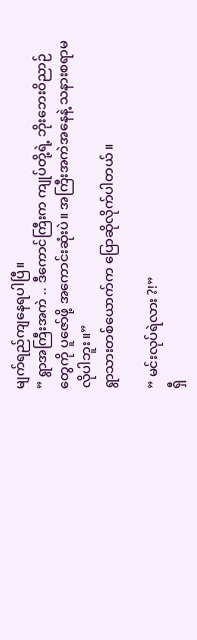မျက်ရည်ကျနေရပါပြီ။
” ရွာအကြီးအကဲ .. ဒီကောင်ကြီးက ကျုပ်တို့ရဲ့ ဘိုးဘေးဝိညာဉ်တွေကို ပူဇော်ဖို့ အကောင်းဆုံးပဲ။ အကြီးအကဲအနေနဲ့ သနားစရာမလိုပါဘူး။”
ရွာသားတစ်ယောက်က ပြောဆိုလိုက်ပါတယ်။

” မင်းလုပ်ရဲလား ?!”
ရှီ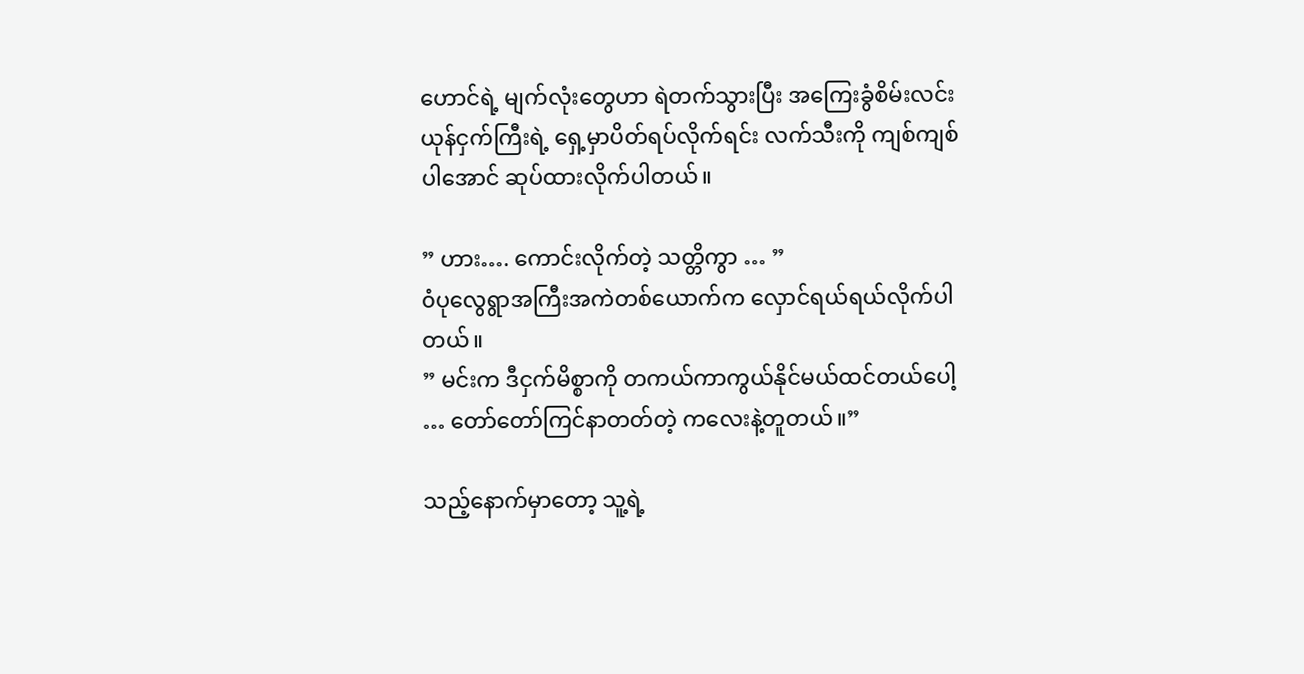ဟောင်ရဲ့ မျက်လုံးတွေဟာ ရဲတက်သွားပြီး အကြေးခွံစိမ်းလင်းယုန်ငှက်ကြီးရဲ့ ရှေ့မှာပိတ်ရပ်လိုက်ရင်း လက်သီးကို ကျစ်ကျစ်ပါအောင် ဆုပ်ထားလိုက်ပါတယ်။

” ဟား…. ကောင်းလိုက်တဲ့ သတ္တိကွာ … ”
၀ံပုလွေရွာအကြီးအကဲတစ်ယောက်က လှောင်ရယ်ရယ်လိုက်ပါတယ်။
” မင်းက ဒီငှက်မိစ္စာကို တကယ်ကာကွယ်နိုင်မယ်ထင်တယ်ပေါ့ … တော်တော်ကြင်နာတတ်တဲ့ ကလေးနဲ့တူတယ်။”

သည့်နောက်မှာတော့ သူ့ရဲ့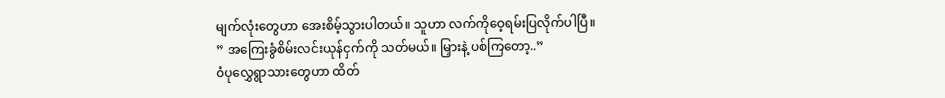မျက်လုံးတွေဟာ အေးစိမ့်သွားပါတယ်။ သူဟာ လက်ကိုဝေ့ရမ်းပြလိုက်ပါပြီ။
” အကြေးခွံစိမ်းလင်းယုန်ငှက်ကို သတ်မယ်။ မြှားနဲ့ ပစ်ကြတော့..”
၀ံပုလွှေရွာသားတွေဟာ ထိတ်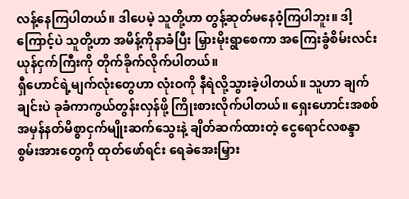လန့်နေကြပါတယ်။ ဒါပေမဲ့ သူတို့ဟာ တွန့်ဆုတ်မနေ၀ံ့ကြပါဘူး။ ဒါ့ကြောင့်ပဲ သူတို့ဟာ အမိန့်ကိုနာခံပြီး မြှားမိုးရွာစေကာ အကြေးခွံစိမ်းလင်းယုန်ငှက်ကြီးကို တိုက်ခိုက်လိုက်ပါတယ်။
ရှီဟောင်ရဲ့မျက်လုံးတွေဟာ လုံးဝကို နီရဲလို့သွားခဲ့ပါတယ်။ သူဟာ ချက်ချင်းပဲ ခုခံကာကွယ်တွန်းလှန်ဖို့ ကြိုးစားလိုက်ပါတယ်။ ရှေးဟောင်းအစစ်အမှန်နတ်မိစ္စာငှက်မျိုးဆက်သွေးနဲ့ ချိတ်ဆက်ထားတဲ့ ငွေရောင်လစန္ဒာစွမ်းအားတွေကို ထုတ်ဖော်ရင်း ရေခဲအေးမြှား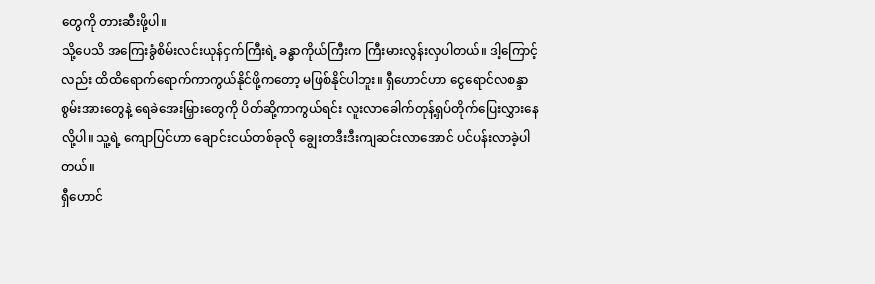တွေကို တားဆီးဖို့ပါ။
သို့ပေသိ အကြေးခွံစိမ်းလင်းယုန်ငှက်ကြီးရဲ့ ခန္ဓာကိုယ်ကြီးက ကြီးမားလွန်းလှပါတယ်။ ဒါ့ကြောင့်လည်း ထိထိရောက်ရောက်ကာကွယ်နိုင်ဖို့ကတော့ မဖြစ်နိုင်ပါဘူး။ ရှီဟောင်ဟာ ငွေရောင်လစန္ဒာစွမ်းအားတွေနဲ့ ရေခဲအေးမြှားတွေကို ပိတ်ဆို့ကာကွယ်ရင်း လူးလာခေါက်တုန့်ရှပ်တိုက်ပြေးလွှားနေလို့ပါ။ သူ့ရဲ့ ကျောပြင်ဟာ ချောင်းငယ်တစ်ခုလို ချွေးတဒီးဒီးကျဆင်းလာအောင် ပင်ပန်းလာခဲ့ပါတယ်။
ရှီဟောင်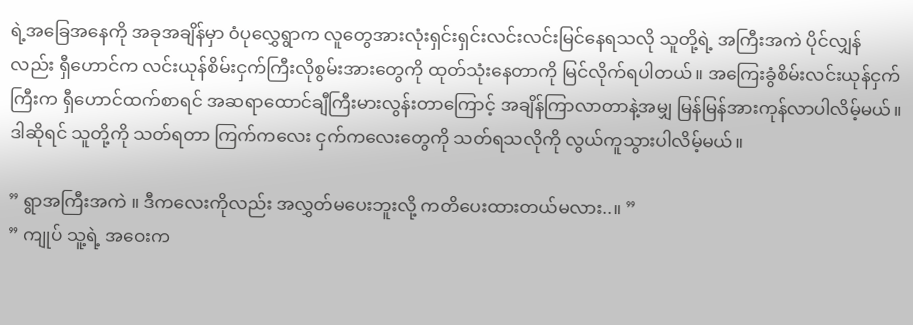ရဲ့အခြေအနေကို အခုအချိန်မှာ ၀ံပုလွှေရွာက လူတွေအားလုံးရှင်းရှင်းလင်းလင်းမြင်နေရသလို သူတို့ရဲ့ အကြီးအကဲ ပိုင်လျှန် လည်း ရှီဟောင်က လင်းယုန်စိမ်းငှက်ကြီးလိုစွမ်းအားတွေကို ထုတ်သုံးနေတာကို မြင်လိုက်ရပါတယ်။ အကြေးခွံစိမ်းလင်းယုန်ငှက်ကြီးက ရှီဟောင်ထက်စာရင် အဆရာထောင်ချီကြီးမားလွန်းတာကြောင့် အချိန်ကြာလာတာနဲ့အမျှ မြန်မြန်အားကုန်လာပါလိမ့်မယ်။ ဒါဆိုရင် သူတို့ကို သတ်ရတာ ကြက်ကလေး ငှက်ကလေးတွေကို သတ်ရသလိုကို လွယ်ကူသွားပါလိမ့်မယ်။

” ရွာအကြီးအကဲ ။ ဒီကလေးကိုလည်း အလွှတ်မပေးဘူးလို့ ကတိပေးထားတယ်မလား..။ ”
” ကျုပ် သူ့ရဲ့ အဝေးက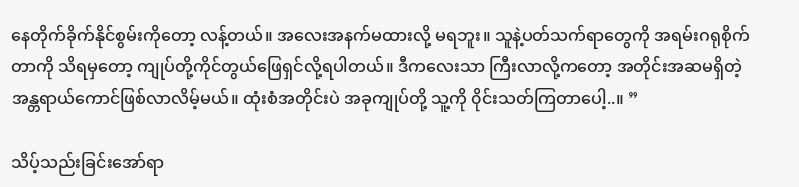နေတိုက်ခိုက်နိုင်စွမ်းကိုတော့ လန့်တယ်။ အလေးအနက်မထားလို့ မရဘူး။ သူနဲ့ပတ်သက်ရာတွေကို အရမ်းဂရုစိုက်တာကို သိရမှတော့ ကျုပ်တို့ကိုင်တွယ်ဖြေရှင်လို့ရပါတယ်။ ဒီကလေးသာ ကြီးလာလို့ကတော့ အတိုင်းအဆမရှိတဲ့ အန္တရာယ်ကောင်ဖြစ်လာလိမ့်မယ်။ ထုံးစံအတိုင်းပဲ အခုကျုပ်တို့ သူ့ကို ၀ိုင်းသတ်ကြတာပေါ့..။ ”

သိပ့်သည်းခြင်းအော်ရာ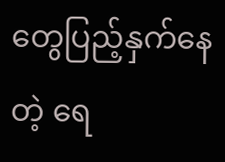တွေပြည့်နှက်နေတဲ့ ရေ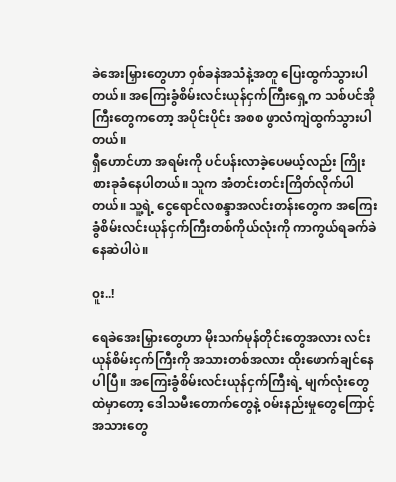ခဲအေးမြှားတွေဟာ ၀ှစ်ခနဲအသံနဲ့အတူ ပြေးထွက်သွားပါတယ်။ အကြေးခွံစိမ်းလင်းယုန်ငှက်ကြီးရှေ့က သစ်ပင်အိုကြီးတွေကတော့ အပိုင်းပိုင်း အစစ ဖွာလံကျဲထွက်သွားပါတယ်။
ရှီဟောင်ဟာ အရမ်းကို ပင်ပန်းလာခဲ့ပေမယ့်လည်း ကြိုးစားခုခံနေပါတယ်။ သူက အံတင်းတင်းကြိတ်လိုက်ပါတယ်။ သူ့ရဲ့ ငွေရောင်လစန္ဒာအလင်းတန်းတွေက အကြေးခွံစိမ်းလင်းယုန်ငှက်ကြီးတစ်ကိုယ်လုံးကို ကာကွယ်ရခက်ခဲနေဆဲပါပဲ။

၀ူး..!

ရေခဲအေးမြှားတွေဟာ မိုးသက်မုန်တိုင်းတွေအလား လင်းယုန်စိမ်းငှက်ကြီးကို အသားတစ်အလား ထိုးဖောက်ချင်နေပါပြီ။ အကြေးခွံစိမ်းလင်းယုန်ငှက်ကြီးရဲ့ မျက်လုံးတွေထဲမှာတော့ ဒေါသမီးတောက်တွေနဲ့ ၀မ်းနည်းမှုတွေကြောင့် အသားတွေ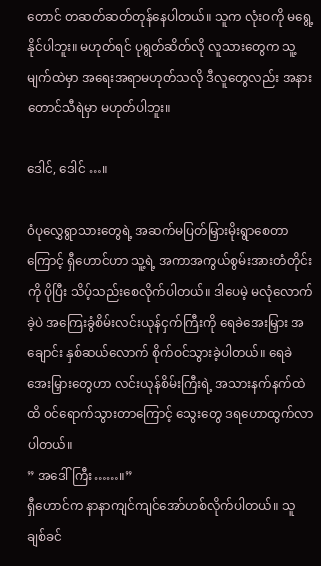တောင် တဆတ်ဆတ်တုန်နေပါတယ်။ သူက လုံးဝကို မရွေ့နိုင်ပါဘူး။ မဟုတ်ရင် ပုရွတ်ဆိတ်လို လူသားတွေက သူ့မျက်ထဲမှာ အရေးအရာမဟုတ်သလို ဒီလူတွေလည်း အနားတောင်သီရဲမှာ မဟုတ်ပါဘူး။

ဒေါင်, ဒေါင် …။

၀ံပုလွှေရွာသားတွေရဲ့ အဆက်မပြတ်မြှားမိုးရွာစေတာကြောင့် ရှီဟောင်ဟာ သူ့ရဲ့ အကာအကွယ်စွမ်းအားတံတိုင်းကို ပိုပြီး သိပ့်သည်းစေလိုက်ပါတယ်။ ဒါပေမဲ့ မလုံလောက်ခဲ့ပဲ အကြေးခွံစိမ်းလင်းယုန်ငှက်ကြီးကို ရေခဲအေးမြှား အချောင်း နှစ်ဆယ်လောက် စိုက်ဝင်သွားခဲ့ပါတယ်။ ရေခဲအေးမြှားတွေဟာ လင်းယုန်စိမ်းကြီးရဲ့ အသားနက်နက်ထဲထိ ၀င်ရောက်သွားတာကြောင့် သွေးတွေ ဒရဟောထွက်လာပါတယ်။
” အဒေါ်ကြီး……။”
ရှီဟောင်က နာနာကျင်ကျင်အော်ဟစ်လိုက်ပါတယ်။ သူ ချစ်ခင်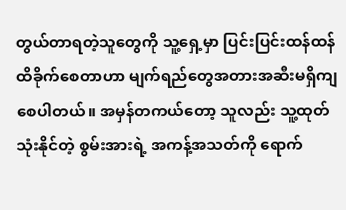တွယ်တာရတဲ့သူတွေကို သူ့ရှေ့မှာ ပြင်းပြင်းထန်ထန်ထိခိုက်စေတာဟာ မျက်ရည်တွေအတားအဆီးမရှိကျစေပါတယ်။ အမှန်တကယ်တော့ သူလည်း သူ့ထုတ်သုံးနိုင်တဲ့ စွမ်းအားရဲ့ အကန့်အသတ်ကို ရောက်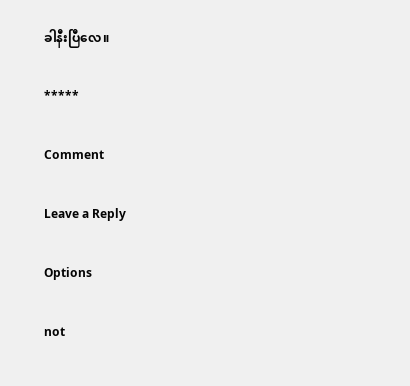ခါနီးပြီလေ။

*****

Comment

Leave a Reply

Options

not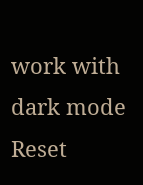work with dark mode
Reset